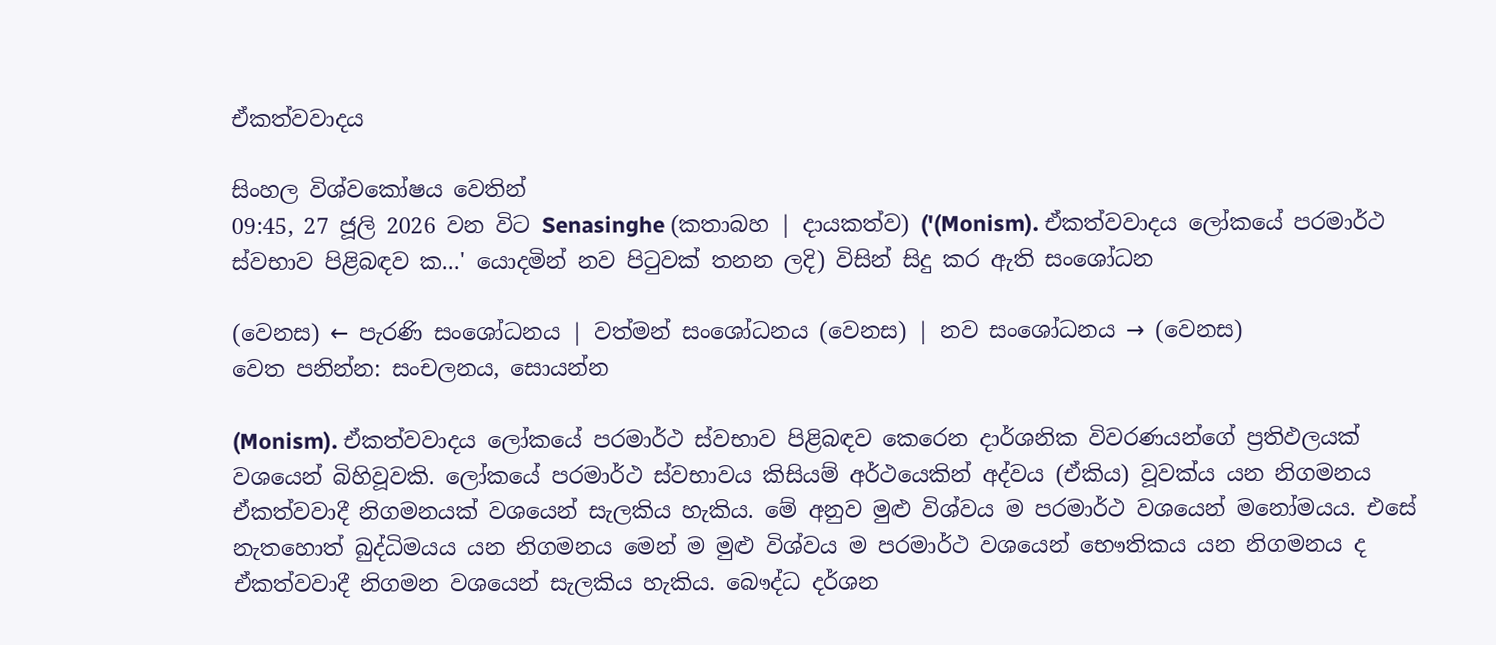ඒකත්වවාදය

සිංහල විශ්වකෝෂය වෙතින්
09:45, 27 ජූලි 2026 වන විට Senasinghe (කතාබහ | දායකත්ව) ('(Monism). ඒකත්වවාදය ලෝකයේ පරමාර්ථ ස්වභාව පිළිබඳව ක...' යොදමින් නව පිටුවක් තනන ලදි) විසින් සිදු කර ඇති සංශෝධන

(වෙනස) ← පැරණි සංශෝධනය | වත්මන් සංශෝධනය (වෙනස) | නව සංශෝධනය → (වෙනස)
වෙත පනින්න: සංචලනය, සොයන්න

(Monism). ඒකත්වවාදය ලෝකයේ පරමාර්ථ ස්වභාව පිළිබඳව කෙරෙන දාර්ශනික විවරණයන්ගේ ප්‍රතිඵලයක් වශයෙන් බිහිවූවකි. ලෝකයේ පරමාර්ථ ස්වභාවය කිසියම් අර්ථයෙකින් අද්වය (ඒකිය) වූවක්ය යන නිගමනය ඒකත්වවාදී නිගමනයක් වශයෙන් සැලකිය හැකිය. මේ අනුව මුළු විශ්වය ම පරමාර්ථ වශයෙන් මනෝමයය. එසේ නැතහොත් බුද්ධිමයය යන නිගමනය මෙන් ම මුළු විශ්වය ම පරමාර්ථ වශයෙන් භෞතිකය යන නිගමනය ද ඒකත්වවාදී නිගමන වශයෙන් සැලකිය හැකිය. බෞද්ධ දර්ශන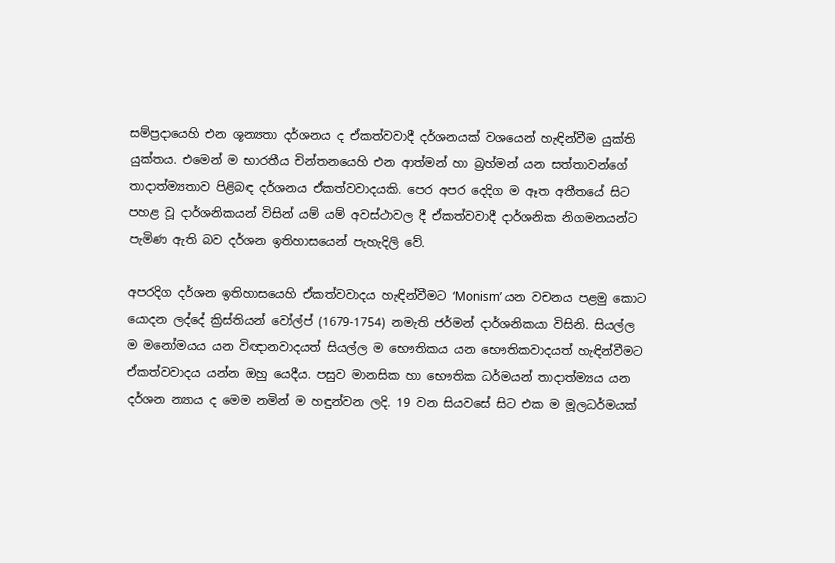සම්ප්‍රදායෙහි එන ශූන්‍යතා දර්ශනය ද ඒකත්වවාදී දර්ශනයක් වශයෙන් හැඳින්වීම යුක්ති යුක්තය. එමෙන් ම භාරතීය චින්තනයෙහි එන ආත්මන් හා බ්‍රහ්මන් යන සත්තාවන්ගේ තාදාත්ම්‍යතාව පිළිබඳ දර්ශනය ඒකත්වවාදයකි. පෙර අපර දෙදිග ම ඈත අතීතයේ සිට පහළ වූ දාර්ශනිකයන් විසින් යම් යම් අවස්ථාවල දී ඒකත්වවාදී දාර්ශනික නිගමනයන්ට පැමිණ ඇති බව දර්ශන ඉතිහාසයෙන් පැහැදිලි වේ.

අපරදිග දර්ශන ඉතිහාසයෙහි ඒකත්වවාදය හැඳින්වීමට ‘Monism’ යන වචනය පළමු කොට යොදන ලද්දේ ක්‍රිස්තියන් වෝල්ප් (1679-1754) නමැති ජර්මන් දාර්ශනිකයා විසිනි. සියල්ල ම මනෝමයය යන විඥානවාදයත් සියල්ල ම භෞතිකය යන භෞතිකවාදයත් හැඳින්වීමට ඒකත්වවාදය යන්න ඔහු යෙදීය. පසුව මානසික හා භෞතික ධර්මයන් තාදාත්ම්‍යය යන දර්ශන න්‍යාය ද මෙම නමින් ම හඳුන්වන ලදි. 19 වන සියවසේ සිට එක ම මූලධර්මයක්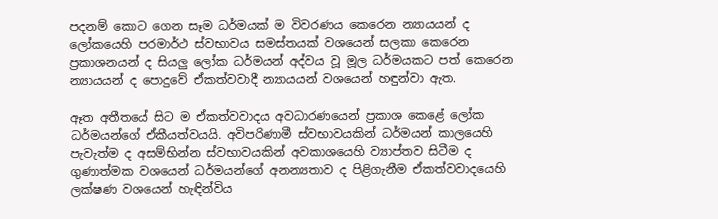පදනම් කොට ගෙන සෑම ධර්මයක් ම විවරණය කෙරෙන න්‍යායයන් ද ලෝකයෙහි පරමාර්ථ ස්වභාවය සමස්තයක් වශයෙන් සලකා කෙරෙන ප්‍රකාශනයන් ද සියලු ලෝක ධර්මයන් අද්වය වූ මූල ධර්මයකට පත් කෙරෙන න්‍යායයන් ද පොදුවේ ඒකත්වවාදී න්‍යායයන් වශයෙන් හඳුන්වා ඇත.

ඈත අතීතයේ සිට ම ඒකත්වවාදය අවධාරණයෙන් ප්‍රකාශ කෙළේ ලෝක ධර්මයන්ගේ ඒකීයත්වයයි. අවිපරිණාමී ස්වභාවයකින් ධර්මයන් කාලයෙහි පැවැත්ම ද අසම්භින්න ස්වභාවයකින් අවකාශයෙහි ව්‍යාප්තව සිටීම ද ගුණාත්මක වශයෙන් ධර්මයන්ගේ අනන්‍යතාව ද පිළිගැනීම ඒකත්වවාදයෙහි ලක්ෂණ වශයෙන් හැඳින්විය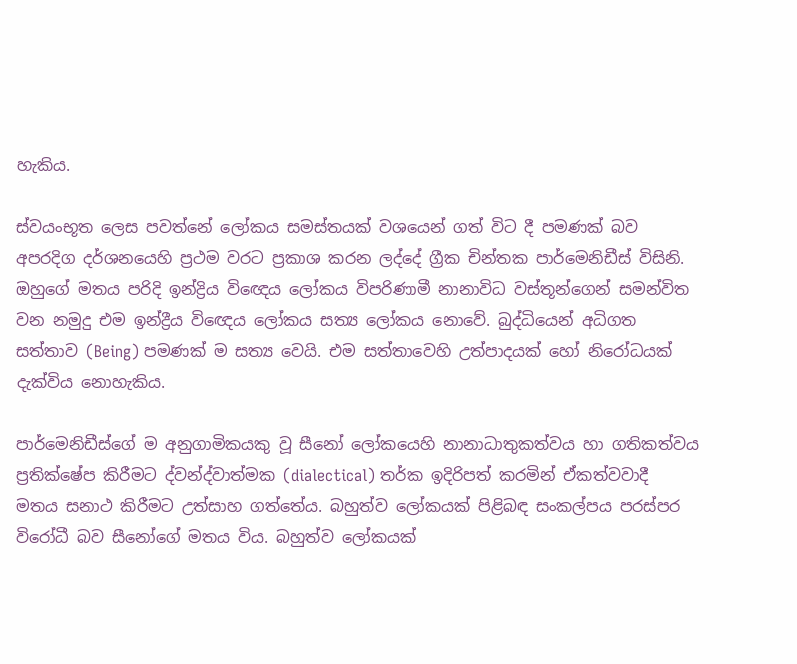හැකිය.

ස්වයංභූත ලෙස පවත්නේ ලෝකය සමස්තයක් වශයෙන් ගත් විට දී පමණක් බව අපරදිග දර්ශනයෙහි ප්‍රථම වරට ප්‍රකාශ කරන ලද්දේ ග්‍රීක චින්තක පාර්මෙනිඩීස් විසිනි. ඔහුගේ මතය පරිදි ඉන්ද්‍රිය වි‍ඥෙය ලෝකය විපරිණාමී නානාවිධ වස්තූන්ගෙන් සමන්විත වන නමුදු එම ඉන්ද්‍රීය විඥෙය ලෝකය සත්‍ය ලෝකය නොවේ. බුද්ධියෙන් අධිගත සත්තාව (Being) පමණක් ම සත්‍ය වෙයි. එම සත්තාවෙහි උත්පාදයක් හෝ නිරෝධයක් දැක්විය නොහැකිය.

පාර්මෙනිඩීස්ගේ ම අනුගාමිකයකු වූ සීනෝ ලෝකයෙහි නානාධාතුකත්වය හා ගතිකත්වය ප්‍රතික්ෂේප කිරීමට ද්වන්ද්වාත්මක (dialectical) තර්ක ඉදිරිපත් කරමින් ඒකත්වවාදී මතය සනාථ කිරීමට උත්සාහ ගත්තේය. බහුත්ව ලෝකයක් පිළිබඳ සංකල්පය පරස්පර විරෝධී බව සීනෝගේ මතය විය. බහුත්ව ලෝකයක්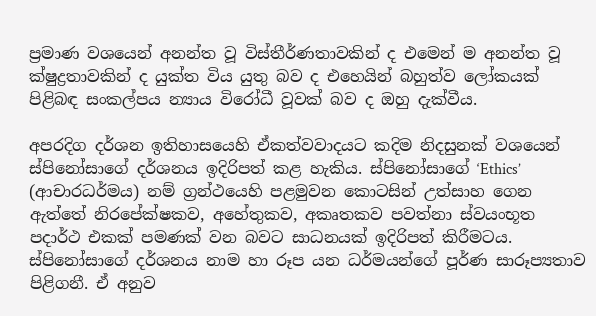ප්‍රමාණ වශයෙන් අනන්ත වූ විස්තීර්ණතාවකින් ද එමෙන් ම අනන්ත වූ ක්ෂුද්‍රතාවකින් ද යුක්ත විය යුතු බව ද එහෙයින් බහුත්ව ලෝකයක් පිළිබඳ සංකල්පය න්‍යාය විරෝධී වූවක් බව ද ඔහු දැක්වීය.

අපරදිග දර්ශන ඉතිහාසයෙහි ඒකත්වවාදයට කදිම නිදසුනක් වශයෙන් ස්පිනෝසාගේ දර්ශනය ඉදිරිපත් කළ හැකිය. ස්පිනෝසාගේ ‘Ethics’ (ආචාරධර්මය) නම් ග්‍රන්ථයෙහි පළමුවන කොටසින් උත්සාහ ගෙන ඇත්තේ නිරපේක්ෂකව, අහේතුකව, අකෘතකව පවත්නා ස්වයංභූත පදාර්ථ එකක් පමණක් වන බවට සාධනයක් ඉදිරිපත් කිරීමටය. ස්පිනෝසාගේ දර්ශනය නාම හා රූප යන ධර්මයන්ගේ පූර්ණ සාරූප්‍යතාව පිළිගනී. ඒ අනුව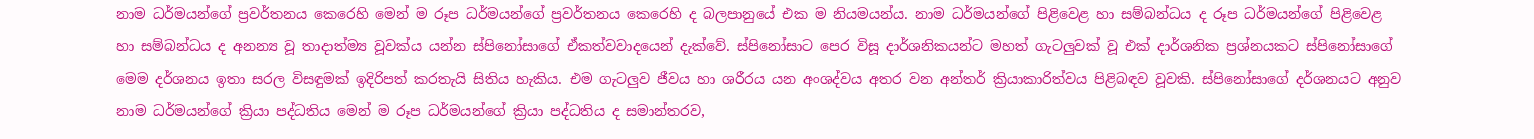නාම ධර්මයන්ගේ ප්‍රවර්තනය කෙරෙහි මෙන් ම රූප ධර්මයන්ගේ ප්‍රවර්තනය කෙරෙහි ද බලපානුයේ එක ම නියමයන්ය. නාම ධර්මයන්ගේ පිළිවෙළ හා සම්බන්ධය ද රූප ධර්මයන්ගේ පිළිවෙළ හා සම්බන්ධය ද අනන්‍ය වූ තාදාත්ම්‍ය වූවක්ය යන්න ස්පිනෝසාගේ ඒකත්වවාදයෙන් දැක්වේ. ස්පිනෝසාට පෙර විසූ දාර්ශනිකයන්ට මහත් ගැටලුවක් වූ එක් දාර්ශනික ප්‍රශ්නයකට ස්පිනෝසාගේ මෙම දර්ශනය ඉතා සරල විසඳුමක් ඉදිරිපත් කරතැයි සිතිය හැකිය. එම ගැටලුව ජීවය හා ශරීරය යන අංශද්වය අතර වන අන්තර් ක්‍රියාකාරිත්වය පිළිබඳව වූවකි. ස්පිනෝසාගේ දර්ශනයට අනුව නාම ධර්මයන්ගේ ක්‍රියා පද්ධතිය මෙන් ම රූප ධර්මයන්ගේ ක්‍රියා පද්ධතිය ද සමාන්තරව,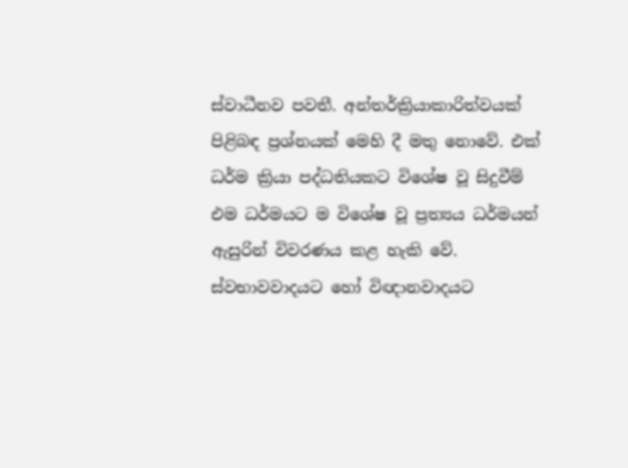ස්වාධීනව පවතී. අන්තර්ක්‍රියාකාරිත්වයක් පිළිබඳ ප්‍රශ්නයක් මෙහි දී මතු නොවේ. එක් ධර්ම ක්‍රියා පද්ධතියකට විශේෂ වූ සිදුවීම් එම ධර්මයට ම විශේෂ වූ ප්‍රත්‍යය ධර්මයන් ඇසුරින් විවරණය කළ හැකි වේ. ස්වභාවවාදයට හෝ විඥානවාදයට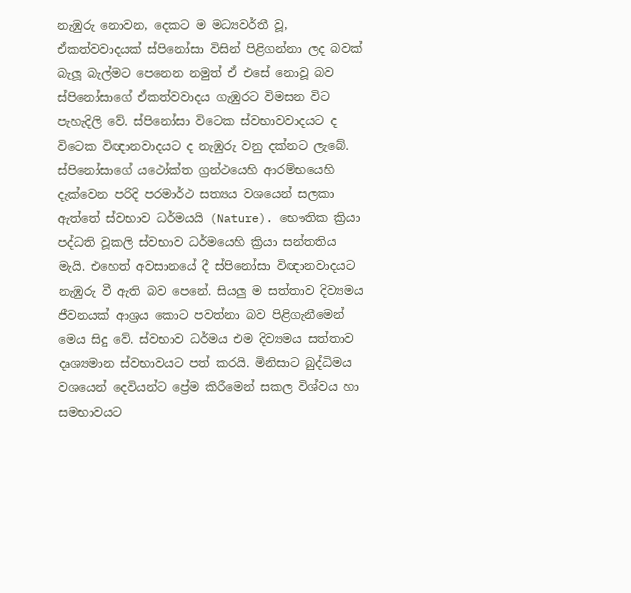නැඹුරු නොවන, දෙකට ම මධ්‍යවර්තී වූ, ඒකත්වවාදයක් ස්පිනෝසා විසින් පිළිගන්නා ලද බවක් බැලූ බැල්මට පෙනෙන නමුත් ඒ එසේ නොවූ බව ස්පිනෝසාගේ ඒකත්වවාදය ගැඹුරට විමසන විට පැහැදිලි වේ. ස්පිනෝසා විටෙක ස්වභාවවාදයට ද විටෙක විඥානවාදයට ද නැඹුරු වනු දක්නට ලැබේ. ස්පිනෝසාගේ යථෝක්ත ග්‍රන්ථයෙහි ආරම්භයෙහි දැක්වෙන පරිදි පරමාර්ථ සත්‍යය වශයෙන් සලකා ඇත්තේ ස්වභාව ධර්මයයි (Nature). භෞතික ක්‍රියා පද්ධති වූකලි ස්වභාව ධර්මයෙහි ක්‍රියා සන්තතිය මැයි. එහෙත් අවසානයේ දී ස්පිනෝසා විඥානවාදයට නැඹුරු වී ඇති බව පෙනේ. සියලු ම සත්තාව දිව්‍යමය ජීවනයක් ආශ්‍රය කොට පවත්නා බව පිළිගැනීමෙන් මෙය සිදු වේ. ස්වභාව ධර්මය එම දිව්‍යමය සත්තාව දෘශ්‍යමාන ස්වභාවයට පත් කරයි. මිනිසාට බුද්ධිමය වශයෙන් දෙවියන්ට ප්‍රේම කිරීමෙන් සකල විශ්වය හා සමභාවයට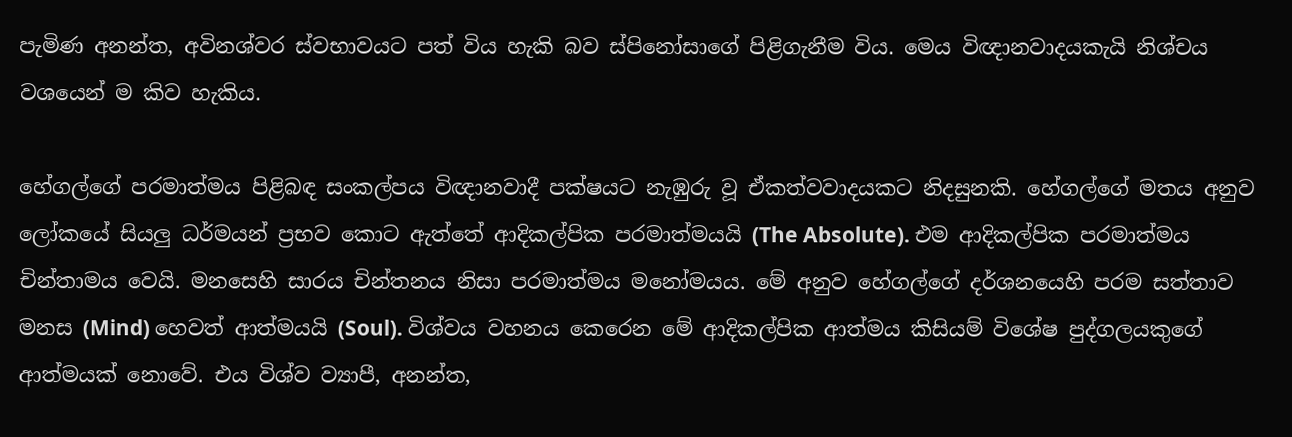පැමිණ අනන්ත, අවිනශ්වර ස්වභාවයට පත් විය හැකි බව ස්පිනෝසාගේ පිළිගැනීම විය. මෙය විඥානවාදයකැයි නිශ්චය වශයෙන් ම කිව හැකිය.

හේගල්ගේ පරමාත්මය පිළිබඳ සංකල්පය විඥානවාදී පක්ෂයට නැඹුරු වූ ඒකත්වවාදයකට නිදසුනකි. හේගල්ගේ මතය අනුව ලෝකයේ සියලු ධර්මයන් ප්‍රභව කොට ඇත්තේ ආදිකල්පික පරමාත්මයයි (The Absolute). එම ආදිකල්පික පරමාත්මය චින්තාමය වෙයි. මනසෙහි සාරය චින්තනය නිසා පරමාත්මය මනෝමයය. මේ අනුව හේගල්ගේ දර්ශනයෙහි පරම සත්තාව මනස (Mind) හෙවත් ආත්මයයි (Soul). විශ්වය වහනය කෙරෙන මේ ආදිකල්පික ආත්මය කිසියම් විශේෂ පුද්ගලයකුගේ ආත්මයක් නොවේ. එය විශ්ව ව්‍යාපී, අනන්ත,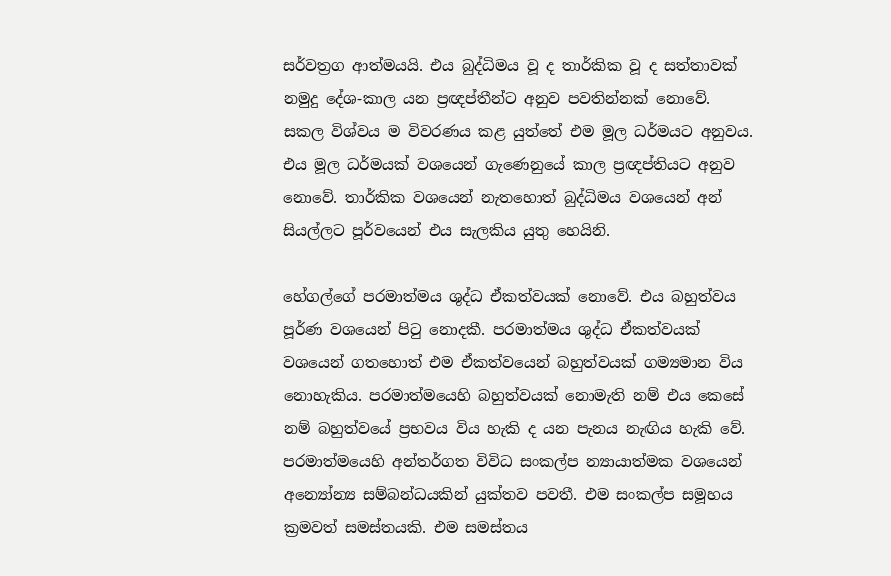සර්වත්‍රග ආත්මයයි. එය බුද්ධිමය වූ ද තාර්කික වූ ද සත්තාවක් නමුදු දේශ-කාල යන ප්‍රඥප්තීන්ට අනුව පවතින්නක් නොවේ. සකල විශ්වය ම විවරණය කළ යුත්තේ එම මූල ධර්මයට අනුවය. එය මූල ධර්මයක් වශයෙන් ගැණෙනුයේ කාල ප්‍රඥප්තියට අනුව නොවේ. තාර්කික වශයෙන් නැතහොත් බුද්ධිමය වශයෙන් අන් සියල්ලට පූර්වයෙන් එය සැලකිය යුතු හෙයිනි.

හේගල්ගේ පරමාත්මය ශුද්ධ ඒකත්වයක් නොවේ. එය බහුත්වය පූර්ණ වශයෙන් පිටු නොදකී. පරමාත්මය ශුද්ධ ඒකත්වයක් වශයෙන් ගතහොත් එම ඒකත්වයෙන් බහුත්වයක් ගම්‍යමාන විය නොහැකිය. පරමාත්මයෙහි බහුත්වයක් නොමැති නම් එය කෙසේ නම් බහුත්වයේ ප්‍රභවය විය හැකි ද යන පැනය නැඟිය හැකි වේ. පරමාත්මයෙහි අන්තර්ගත විවිධ සංකල්ප න්‍යායාත්මක වශයෙන් අන්‍යෝන්‍ය සම්බන්ධයකින් යුක්තව පවතී. එම සංකල්ප සමූහය ක්‍රමවත් සමස්තයකි. එම සමස්තය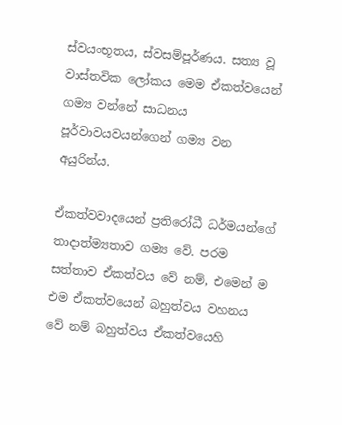ස්වයංභූතය, ස්වසම්පූර්ණය. සත්‍ය වූ වාස්තවික ලෝකය මෙම ඒකත්වයෙන් ගම්‍ය වන්නේ සාධනය පූර්වාවයවයන්ගෙන් ගම්‍ය වන අයුරින්ය.

ඒකත්වවාදයෙන් ප්‍රතිරෝධී ධර්මයන්ගේ තාදාත්ම්‍යතාව ගම්‍ය වේ. පරම සත්තාව ඒකත්වය වේ නම්, එමෙන් ම එම ඒකත්වයෙන් බහුත්වය වහනය වේ නම් බහුත්වය ඒකත්වයෙහි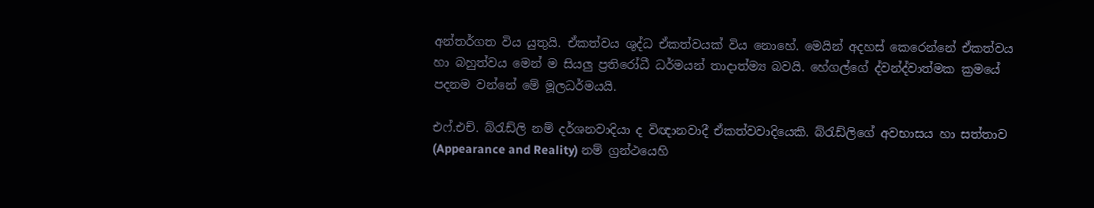අන්තර්ගත විය යුතුයි. ඒකත්වය ශුද්ධ ඒකත්වයක් විය නොහේ. මෙයින් අදහස් කෙරෙන්නේ ඒකත්වය හා බහුත්වය මෙන් ම සියලු ප්‍රතිරෝධී ධර්මයන් තාදාත්ම්‍ය බවයි. හේගල්ගේ ද්වන්ද්වාත්මක ක්‍රමයේ පදනම වන්නේ මේ මූලධර්මයයි.

එෆ්.එච්. බ්රැඩ්ලි නම් දර්ශනවාදියා ද විඥානවාදී ඒකත්වවාදියෙකි. බ්රැඩ්ලිගේ අවභාසය හා සත්තාව (Appearance and Reality) නම් ග්‍රන්ථයෙහි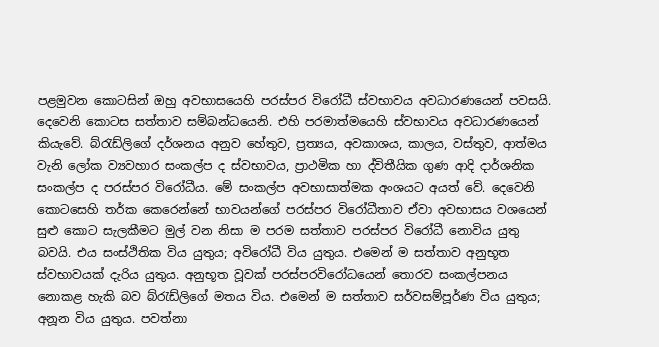පළමුවන කොටසින් ඔහු අවභාසයෙහි පරස්පර විරෝධී ස්වභාවය අවධාරණයෙන් පවසයි. දෙවෙනි කොටස සත්තාව සම්බන්ධයෙනි. එහි පරමාත්මයෙහි ස්වභාවය අවධාරණයෙන් කියැවේ. බ්රැඩ්ලිගේ දර්ශනය අනුව හේතුව, ප්‍රත්‍යය, අවකාශය, කාලය, වස්තුව, ආත්මය වැනි ලෝක ව්‍යවහාර සංකල්ප ද ස්වභාවය, ප්‍රාථමික හා ද්විතීයික ගුණ ආදි දාර්ශනික සංකල්ප ද පරස්පර විරෝධීය. මේ සංකල්ප අවභාසාත්මක අංශයට අයත් වේ. දෙවෙනි කොටසෙහි තර්ක කෙරෙන්නේ භාවයන්ගේ පරස්පර විරෝධීතාව ඒවා අවභාසය වශයෙන් සුළු කොට සැලකීමට මුල් වන නිසා ම පරම සත්තාව පරස්පර විරෝධී නොවිය යුතු බවයි. එය සංස්ථිතික විය යුතුය; අවිරෝධී විය යුතුය. එමෙන් ම සත්තාව අනුභූත ස්වභාවයක් දැරිය යුතුය. අනුභූත වූවක් පරස්පරවිරෝධයෙන් තොරව සංකල්පනය නොකළ හැකි බව බ්රැඩ්ලිගේ මතය විය. එමෙන් ම සත්තාව සර්වසම්පූර්ණ විය යුතුය; අනූන විය යුතුය. පවත්නා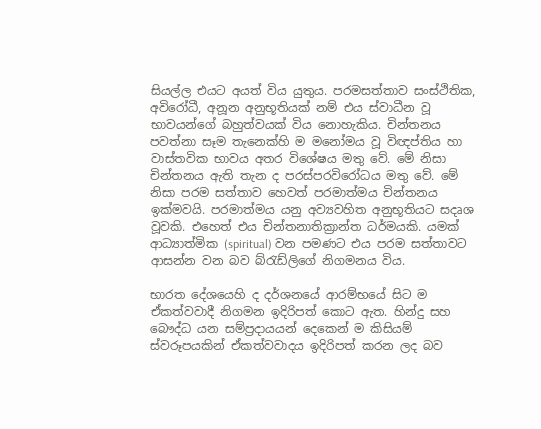සියල්ල එයට අයත් විය යුතුය. පරමසත්තාව සංස්ථිතික, අවිරෝධී, අනූන අනුභූතියක් නම් එය ස්වාධීන වූ භාවයන්ගේ බහුත්වයක් විය නොහැකිය. චින්තනය පවත්නා සෑම තැනෙක්හි ම මනෝමය වූ විඥප්තිය හා වාස්තවික භාවය අතර විශේෂය මතු වේ. මේ නිසා චින්තනය ඇති තැන ද පරස්පරවිරෝධය මතු වේ. මේ නිසා පරම සත්තාව හෙවත් පරමාත්මය චින්තනය ඉක්මවයි. පරමාත්මය යනු අව්‍යවහිත අනුභූතියට සදෘශ වූවකි. එහෙත් එය චින්තනාතික්‍රාන්ත ධර්මයකි. යමක් ආධ්‍යාත්මික (spiritual) වන පමණට එය පරම සත්තාවට ආසන්න වන බව බ්රැඩ්ලිගේ නිගමනය විය.

භාරත දේශයෙහි ද දර්ශනයේ ආරම්භයේ සිට ම ඒකත්වවාදී නිගමන ඉදිරිපත් කොට ඇත. හින්දු සහ බෞද්ධ යන සම්ප්‍රදායයන් දෙකෙන් ම කිසියම් ස්වරූපයකින් ඒකත්වවාදය ඉදිරිපත් කරන ලද බව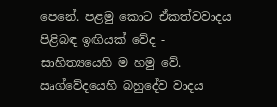පෙනේ. පළමු කොට ඒකත්වවාදය පිළිබඳ ඉඟියක් වේද - සාහිත්‍යයෙහි ම හමු වේ. ඍග්වේදයෙහි බහුදේව වාදය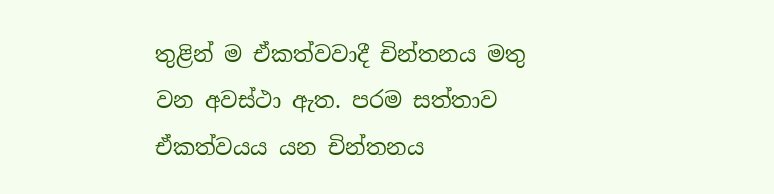තුළින් ම ඒකත්වවාදී චින්තනය මතු වන අවස්ථා ඇත. පරම සත්තාව ඒකත්වයය යන චින්තනය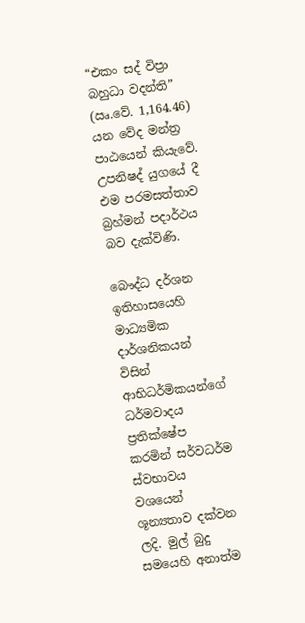“එකං සද් විප්‍රා බහුධා වදන්ති” (ඍ.වේ. 1,164.46) යන වේද මන්ත්‍ර පාඨයෙන් කියැවේ. උපනිෂද් යුගයේ දී එම පරමසත්තාව බ්‍රහ්මන් පදාර්ථය බව දැක්විණි.

බෞද්ධ දර්ශන ඉතිහාසයෙහි මාධ්‍යමික දාර්ශනිකයන් විසින් ආභිධර්මිකයන්ගේ ධර්මවාදය ප්‍රතික්ෂේප කරමින් සර්වධර්ම ස්වභාවය වශයෙන් ශූන්‍යතාව දක්වන ලදි. මුල් බුදු සමයෙහි අනාත්ම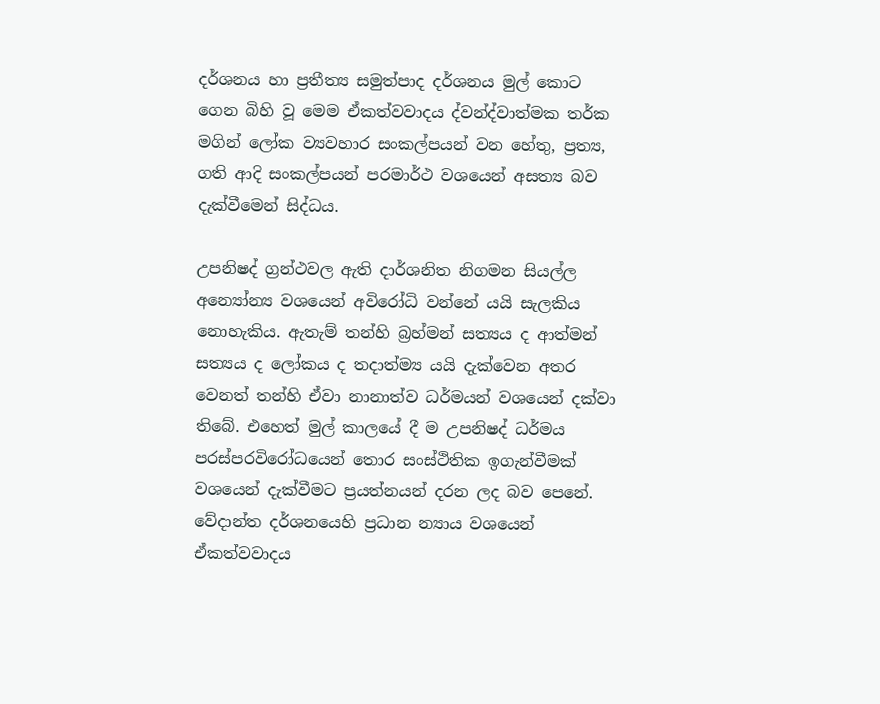දර්ශනය හා ප්‍රතීත්‍ය සමුත්පාද දර්ශනය මුල් කොට ගෙන බිහි වූ මෙම ඒකත්වවාදය ද්වන්ද්වාත්මක තර්ක මගින් ලෝක ව්‍යවහාර සංකල්පයන් වන හේතු, ප්‍රත්‍ය, ගති ආදි සංකල්පයන් පරමාර්ථ වශයෙන් අසත්‍ය බව දැක්වීමෙන් සිද්ධය.

උපනිෂද් ග්‍රන්ථවල ඇති දාර්ශනිත නිගමන සියල්ල අන්‍යෝන්‍ය වශයෙන් අවිරෝධි වන්නේ යයි සැලකිය නොහැකිය. ඇතැම් තන්හි බ්‍රහ්මන් සත්‍යය ද ආත්මන් සත්‍යය ද ලෝකය ද තදාත්ම්‍ය යයි දැක්වෙන අතර වෙනත් තන්හි ඒවා නානාත්ව ධර්මයන් වශයෙන් දක්වා තිබේ. එහෙත් මුල් කාලයේ දී ම උපනිෂද් ධර්මය පරස්පරවිරෝධයෙන් ‍තොර සංස්ථිතික ඉගැන්වීමක් වශයෙන් දැක්වීමට ප්‍රයත්නයන් දරන ලද බව පෙනේ. වේදාන්ත දර්ශනයෙහි ප්‍රධාන න්‍යාය වශයෙන් ඒකත්වවාදය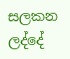සලකන ලද්දේ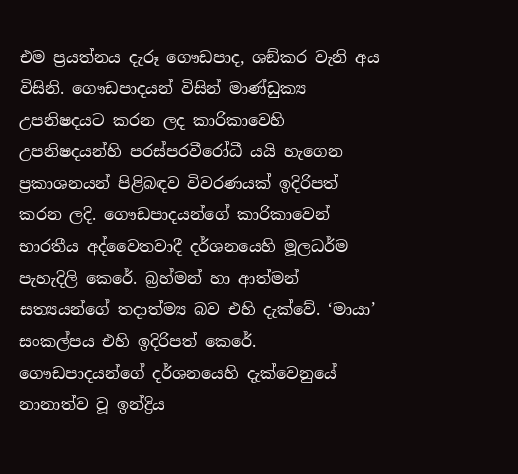එම ප්‍රයත්නය දැරූ ගෞඩපාද, ශඞ්කර වැනි අය විසිනි. ගෞඩපාදයන් විසින් මාණ්ඩුක්‍ය උපනිෂදයට කරන ලද කාරිකාවෙහි උපනිෂදයන්හි පරස්පරවීරෝධී යයි හැ‍‍‍ගෙන ප්‍රකාශනයන් පිළිබඳව විවරණයක් ඉදිරිපත් කරන ලදි. ගෞඩපාදයන්ගේ කාරිකාවෙන් භාරතීය අද්වෛතවාදී දර්ශනයෙහි මූලධර්ම පැහැදිලි කෙරේ. බ්‍රහ්මන් හා ආත්මන් සත්‍යයන්ගේ තදාත්ම්‍ය බව එහි දැක්වේ. ‘මායා’ සංකල්පය එහි ඉදිරිපත් කෙරේ. ගෞඩපාදයන්ගේ දර්ශනයෙහි දැක්වෙනුයේ නානාත්ව වූ ඉන්ද්‍රිය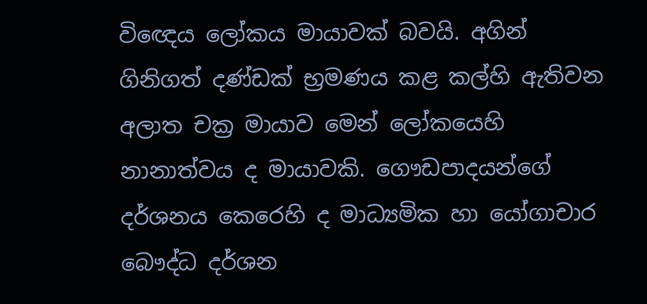විඥෙය ලෝකය මායාවක් බවයි. අගින් ගිනිගත් දණ්ඩක් භ්‍රමණය කළ කල්හි ඇතිවන අලාත චක්‍ර මායාව මෙන් ලෝකයෙහි නානාත්වය ද මායාවකි. ගෞඩපාදයන්ගේ දර්ශනය කෙරෙහි ද මාධ්‍යමික හා යෝගාචාර බෞද්ධ දර්ශන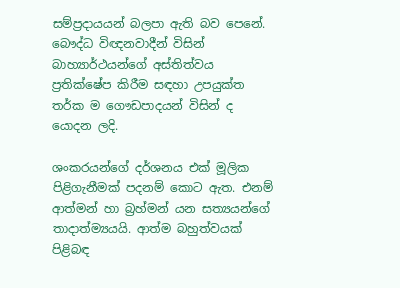සම්ප්‍රදායයන් බලපා ඇති බව පෙ‍නේ. බෞද්ධ විඥනවාදීන් විසින් බාහ්‍යාර්ථයන්ගේ අස්තිත්වය ප්‍රතික්ෂේප කිරීම සඳහා උපයුක්ත තර්ක ම ගෞඩපාදයන් විසින් ද යොදන ලදි.

ශංකරයන්ගේ දර්ශනය එක් මූලික පිළිගැනීමක් පදනම් කොට ඇත. එනම් ආත්මන් හා බ්‍රහ්මන් යන සත්‍යයන්ගේ තාදාත්ම්‍යයයි. ආත්ම බහුත්වයක් පිළිබඳ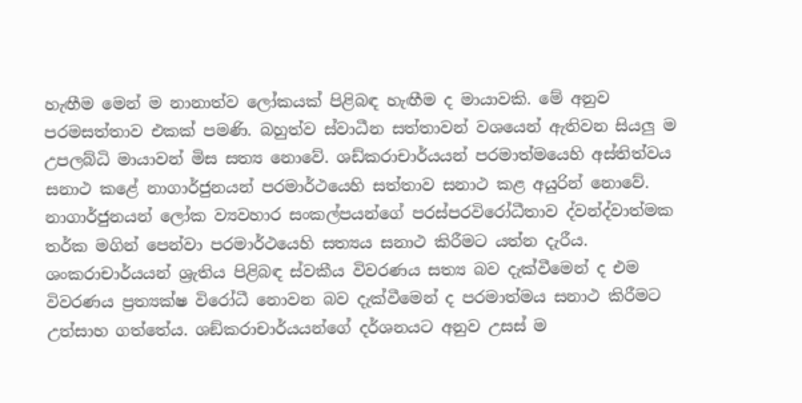හැඟීම මෙන් ම නානාත්ව ලෝකයක් පිළිබඳ හැඟීම ද මායාවකි. මේ අනුව පරමසත්තාව එකක් පමණි. බහුත්ව ස්වාධීන සත්තාවන් වශයෙන් ඇතිවන සියලු ම උපලබ්ධි මායාවන් මිස සත්‍ය නොවේ. ශඩ්කරාචාර්යයන් පරමාත්මයෙහි අස්තිත්වය සනාථ කළේ නාගාර්ජුනයන් පරමාර්ථයෙහි සත්තාව සනාථ කළ අයුරින් නොවේ. නාගාර්ජුනයන් ලෝක ව්‍යවහාර සංකල්පයන්ගේ පරස්පරවිරෝධීතාව ද්වන්ද්වාත්මක තර්ක මගින් පෙන්වා පරමාර්ථයෙහි සත්‍යය සනාථ කිරීමට යත්න දැරීය. ශංකරාචාර්යයන් ශ්‍රැතිය පිළිබඳ ස්වකීය විවරණය සත්‍ය බව දැක්වීමෙන් ද එම විවරණය ප්‍රත්‍යක්ෂ විරෝධී නොවන බව දැක්වීමෙන් ද පරමාත්මය සනාථ කිරීමට උත්සාහ ගත්තේය. ශඞ්කරාචාර්යයන්ගේ දර්ශනයට අනුව උසස් ම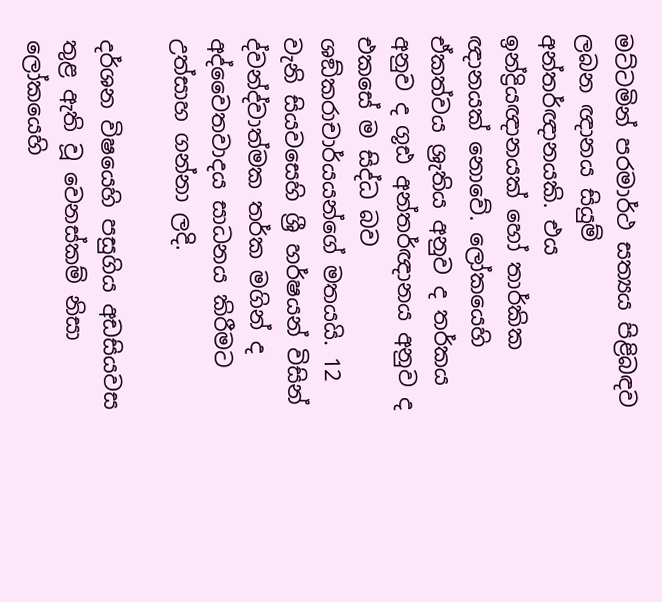මට්ටමින් පරමාර්ථ සත්‍යය පිළිබඳව ලබන ඥානය සියුම් අන්තර්ඥානයකි. එය ඉන්ද්‍රියඥානයක් හෝ තාර්කික ඥානයක් නොවේ. ලෝකයෙහි ඒකත්වය ශ්‍රැතිය අනුව ද තර්කය අනුව ද ගූඪ අන්තර්ඥානය අනුව ද එකසේ ම සිද්ධ බව ශඞ්කරාචාර්යයන්ගේ මතයයි. 12 වැනි සියවසෙහි ශ්‍රී හර්ෂයන් විසින් ද්වන්ද්වාත්මක තර්ක මගින් ද අද්වෛතවාදය සාධනය කිරීමට උත්සාහ ගන්නා ලදි.

දර්ශන විෂයෙහි පසුගිය අඩසියවස තුළ ඇති වූ වෙනස්කම් නිසා ලෝකයෙහි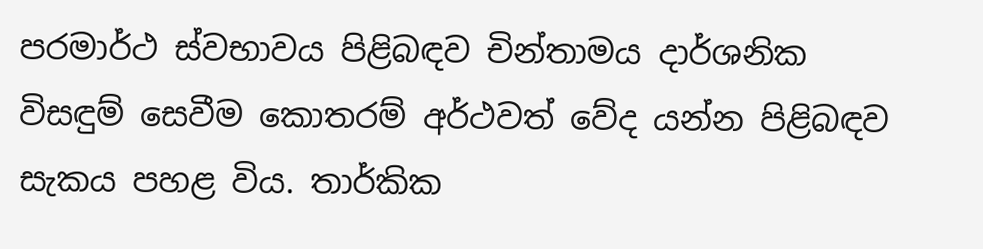පරමාර්ථ ස්වභාවය පිළිබඳව චින්තාමය දාර්ශනික විසඳුම් සෙවීම කොතරම් අර්ථවත් වේද යන්න පිළිබඳව සැකය පහළ විය. තාර්කික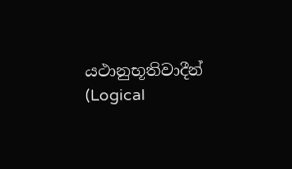යථානුභූතිවාදීන් (Logical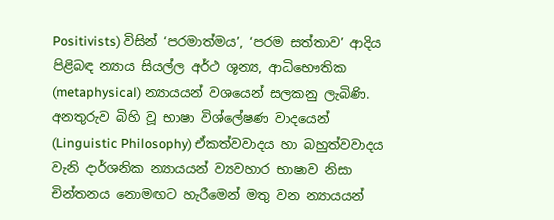Positivists) විසින් ‘පරමාත්මය’, ‘පරම සත්තාව’ ආදිය පිළිබඳ න්‍යාය සියල්ල අර්ථ ශූන්‍ය, ආධිභෞතික (metaphysical) න්‍යායයන් වශයෙන් සලකනු ලැබිණි. අනතුරුව බිහි වූ භාෂා විශ්ලේෂණ වාදයෙන් (Linguistic Philosophy) ඒකත්වවාදය හා බහුත්වවාදය වැනි දාර්ශනික න්‍යායයන් ව්‍යවහාර භාෂාව නිසා චින්තනය නොමඟට හැරීමෙන් මතු වන න්‍යායයන්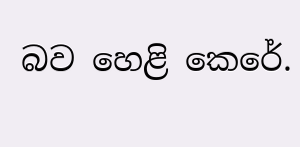බව හෙළි කෙරේ.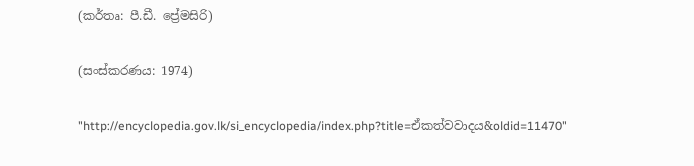(කර්තෘ: පී.ඩී. ප්‍රේමසිරි)

(සංස්කරණය: 1974)

"http://encyclopedia.gov.lk/si_encyclopedia/index.php?title=ඒකත්වවාදය&oldid=11470"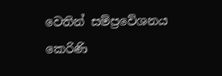වෙතින් සම්ප්‍රවේශනය කෙරිණි